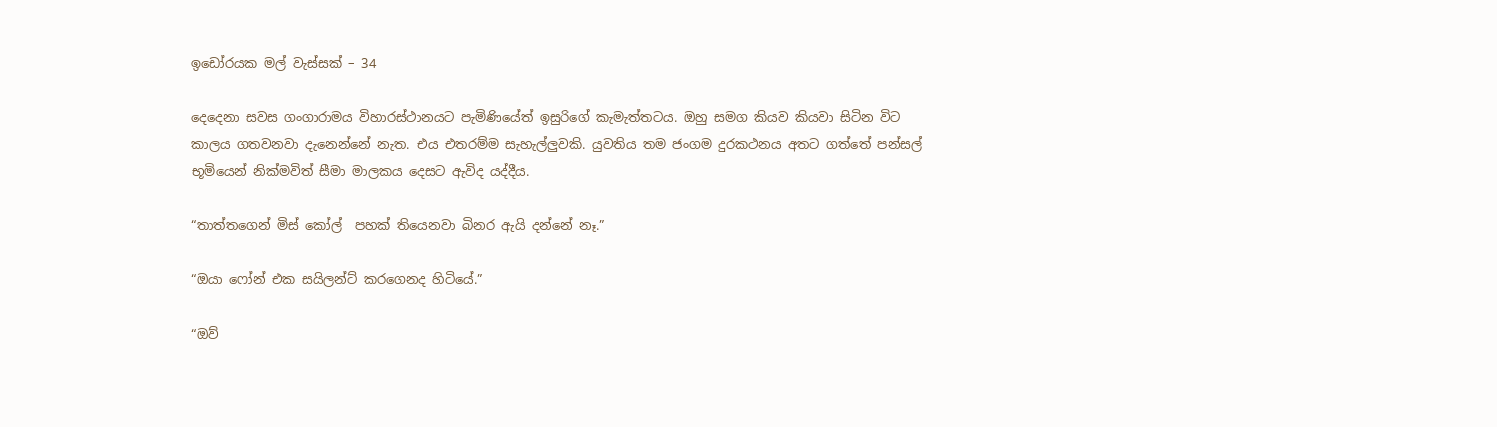ඉඩෝරයක මල් වැස්සක් – 34

දෙදෙනා සවස ගංගාරාමය විහාරස්ථානයට පැමිණියේත් ඉසුරිගේ කැමැත්තටය. ඔහු සමග කියව කියවා සිටින විට කාලය ගතවනවා දැනෙන්නේ නැත. එය එතරම්ම සැහැල්ලුවකි. යුවතිය තම ජංගම දුරකථනය අතට ගත්තේ පන්සල් භූමියෙන් නික්මවිත් සීමා මාලකය දෙසට ඇවිද යද්දීය.

“තාත්තගෙන් මිස් කෝල්  පහක් තියෙනවා බිනර ඇයි දන්නේ නෑ.”

“ඔයා ෆෝන් එක සයිලන්ට් කරගෙනද හිටියේ.”

“ඔව්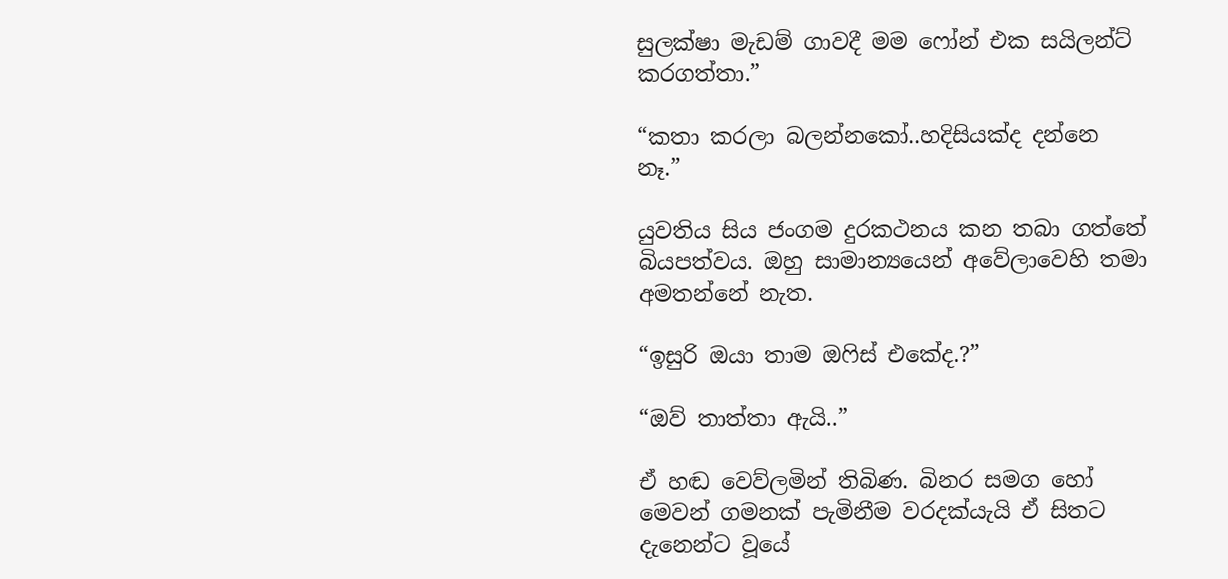සුලක්ෂා මැඩම් ගාවදී මම ෆෝන් එක සයිලන්ට් කරගත්තා.”

“කතා කරලා බලන්නකෝ..හදිසියක්ද දන්නෙ නෑ.”

යුවතිය සිය ජංගම දුරකථනය කන තබා ගත්තේ බියපත්වය. ඔහු සාමාන්‍යයෙන් අවේලාවෙහි තමා අමතන්නේ නැත.

“ඉසුරි ඔයා තාම ඔෆිස් එකේද.?”

“ඔව් තාත්තා ඇයි..”

ඒ හඬ වෙව්ලමින් තිබිණ. බිනර සමග හෝ මෙවන් ගමනක් පැමිනීම වරදක්යැයි ඒ සිතට දැනෙන්ට වූයේ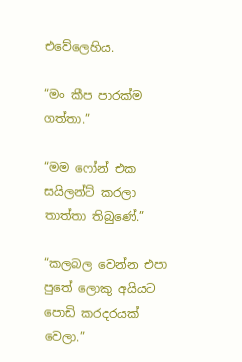එවේලෙහිය.

“මං කීප පාරක්ම ගත්තා.”

“මම ෆෝන් එක සයිලන්ට් කරලා තාත්තා තිබුණේ.”

“කලබල වෙන්න එපා පුතේ ලොකු අයියට පොඩි කරදරයක් වෙලා.”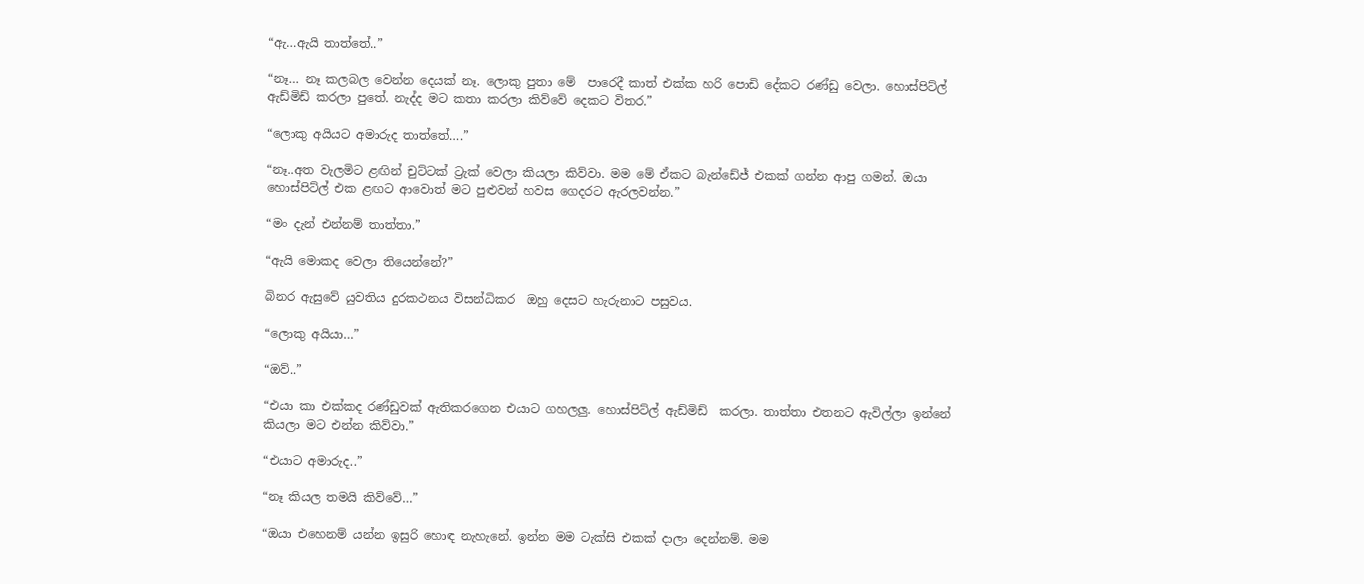“ඇ…ඇයි තාත්තේ..”

“නෑ… නෑ කලබල වෙන්න දෙයක් නෑ. ලොකු පුතා මේ  පාරෙදී කාත් එක්ක හරි පොඩි දේකට රණ්ඩු වෙලා. හොස්පිට්ල් ඇඩ්මිඩ් කරලා පුතේ. නැද්ද මට කතා කරලා කිව්වේ දෙකට විතර.”

“ලොකු අයියට අමාරුද තාත්තේ….”

“නෑ..අත වැලමිට ළඟින් චුට්ටක් ට්‍රැක් වෙලා කියලා කිව්වා. මම මේ ඒකට බැන්ඩේජ් එකක් ගන්න ආපු ගමන්. ඔයා හොස්පිට්ල් එක ළඟට ආවොත් මට පුළුවන් හවස ගෙදරට ඇරලවන්න.”

“මං දැන් එන්නම් තාත්තා.”

“ඇයි මොකද වෙලා තියෙන්නේ?”

බිනර ඇසුවේ යුවතිය දුරකථනය විසන්ධිකර  ඔහු දෙසට හැරුනාට පසුවය.

“ලොකු අයියා…”

“ඔව්..”

“එයා කා එක්කද රණ්ඩුවක් ඇතිකරගෙන එයාට ගහලලු. හොස්පිට්ල් ඇඩ්මිඩ්  කරලා. තාත්තා එතනට ඇවිල්ලා ඉන්නේ කියලා මට එන්න කිව්වා.”

“එයාට අමාරුද..”

“නෑ කියල තමයි කිව්වේ…”

“ඔයා එහෙනම් යන්න ඉසුරි හොඳ නැහැනේ. ඉන්න මම ටැක්සි එකක් දාලා දෙන්නම්. මම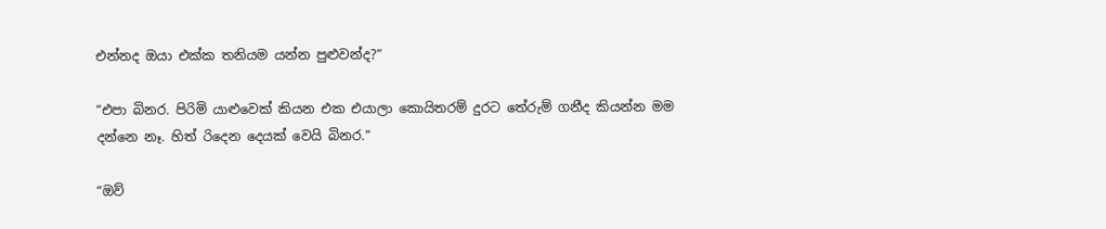එන්නද ඔයා එක්ක තනියම යන්න පුළුවන්ද?”

“එපා බිනර. පිරිමි යාළුවෙක් කියන එක එයාලා කොයිතරම් දුරට තේරුම් ගනීද කියන්න මම දන්නෙ නෑ. හිත් රිදෙන දෙයක් වෙයි බිනර.”

“ඔව්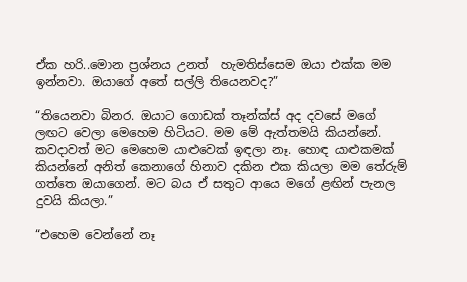ඒක හරි..මොන ප්‍රශ්නය උනත්  හැමතිස්සෙම ඔයා එක්ක මම ඉන්නවා. ඔයාගේ අතේ සල්ලි තියෙනවද?”

“තියෙනවා බිනර. ඔයාට ගොඩක් තෑන්ක්ස් අද දවසේ මගේ ලඟට වෙලා මෙහෙම හිටියට. මම මේ ඇත්තමයි කියන්නේ. කවදාවත් මට මෙහෙම යාළුවෙක් ඉඳලා නෑ. හොඳ යාළුකමක් කියන්නේ අනිත් කෙනාගේ හිනාව දකින එක කියලා මම තේරුම් ගත්තෙ ඔයාගෙන්. මට බය ඒ සතුට ආයෙ මගේ ළඟින් පැනල දුවයි කියලා.”

“එහෙම වෙන්නේ නෑ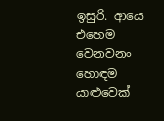ඉසුරි. ආයෙ එහෙම වෙනවනං හොඳම යාළුවෙක්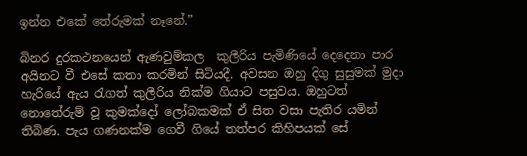ඉන්න එකේ තේරුමක් නෑනේ.”

බිනර දුරකථනයෙන් ඇණවුම්කල  කුලීරිය පැමිණියේ දෙදෙනා පාර අයිනට වී එසේ කතා කරමින් සිටියදී. අවසන ඔහු දිගු සුසුමක් මුදා හැරියේ ඇය රැගත් කුලීරිය නික්ම ගියාට පසුවය. ඔහුටත් නොතේරුම් වූ කුමක්දෝ ලෝබකමක් ඒ සිත වසා පැතිර යමින් තිබිණ. පැය ගණනක්ම ගෙවී ගියේ තත්පර කිහිපයක් සේ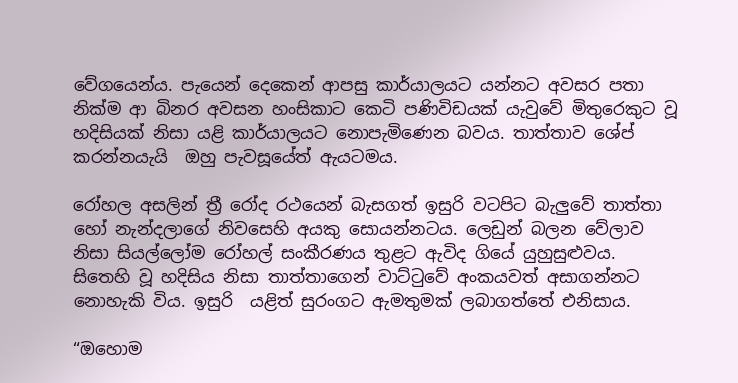වේගයෙන්ය. පැයෙන් දෙකෙන් ආපසු කාර්යාලයට යන්නට අවසර පතා නික්ම ආ බිනර අවසන හංසිකාට කෙටි පණිවිඩයක් යැවුවේ මිතුරෙකුට වූ  හදිසියක් නිසා යළි කාර්යාලයට නොපැමිණෙන බවය. තාත්තාව ශේප් කරන්නයැයි  ඔහු පැවසූයේත් ඇයටමය.

රෝහල අසලින් ත්‍රී රෝද රථයෙන් බැසගත් ඉසුරි වටපිට බැලුවේ තාත්තා හෝ නැන්දලාගේ නිවසෙහි අයකු සොයන්නටය. ලෙඩුන් බලන වේලාව නිසා සියල්ලෝම රෝහල් සංකීරණය තුළට ඇවිද ගියේ යුහුසුළුවය. සිතෙහි වූ හදිසිය නිසා තාත්තාගෙන් වාට්ටුවේ අංකයවත් අසාගන්නට නොහැකි විය. ඉසුරි  යළිත් සුරංගට ඇමතුමක් ලබාගත්තේ එනිසාය.

“ඔහොම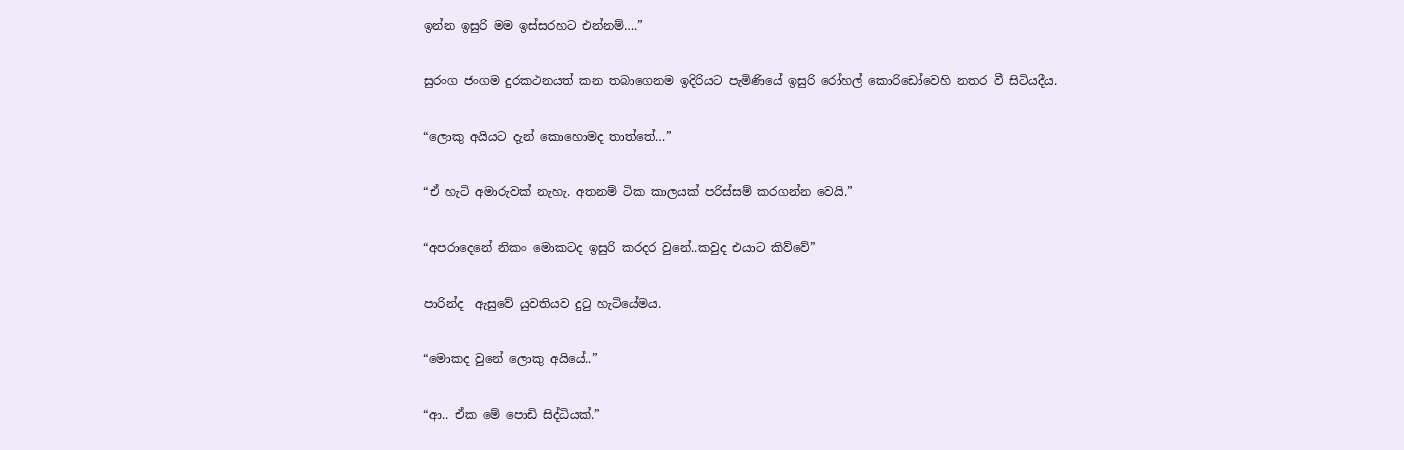ඉන්න ඉසුරි මම ඉස්සරහට එන්නම්….”

සුරංග ජංගම දුරකථනයත් කන තබාගෙනම ඉදිරියට පැමිණියේ ඉසුරි රෝහල් කොරිඩෝවෙහි නතර වී සිටියදීය.

“ලොකු අයියට දැන් කොහොමද තාත්තේ…”

“ඒ හැටි අමාරුවක් නැහැ. අතනම් ටික කාලයක් පරිස්සම් කරගන්න වෙයි.”

“අපරාදෙනේ නිකං මොකටද ඉසුරි කරදර වුනේ..කවුද එයාට කිව්වේ”

පාරින්ද  ඇසුවේ යුවතියව දුටු හැටියේමය.

“මොකද වුනේ ලොකු අයියේ..”

“ආ.. ඒක මේ පොඩි සිද්ධියක්.”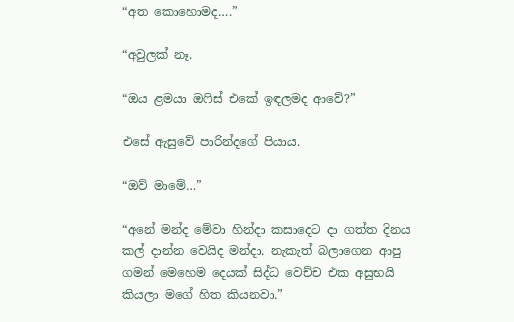“අත කොහොමද….”

“අවුලක් නෑ.

“ඔය ළමයා ඔෆිස් එකේ ඉඳලමද ආවේ?”

එසේ ඇසුවේ පාරින්දගේ පියාය.

“ඔව් මාමේ…”

“අනේ මන්ද මේවා හින්දා කසාදෙට දා ගත්ත දිනය කල් දාන්න වෙයිද මන්දා. නැකැත් බලාගෙන ආපු ගමන් මෙහෙම දෙයක් සිද්ධ වෙච්ච එක අසුභයි කියලා මගේ හිත කියනවා.”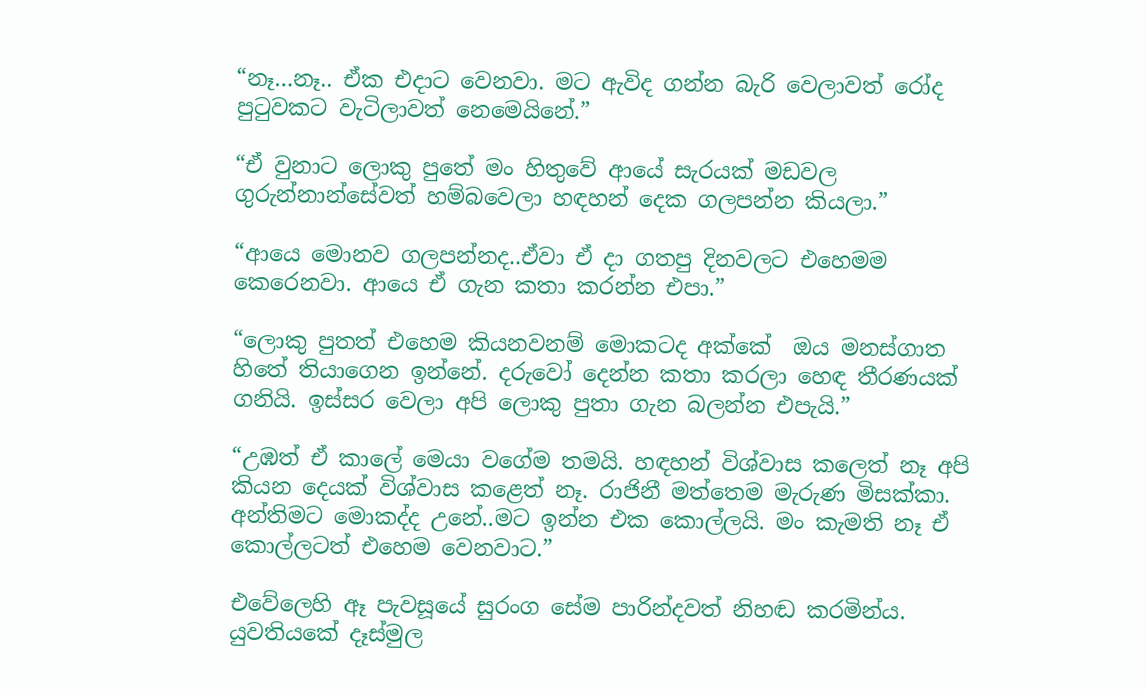“නෑ…නෑ.. ඒක එදාට වෙනවා. මට ඇවිද ගන්න බැරි වෙලාවත් රෝද පුටුවකට වැටිලාවත් නෙමෙයිනේ.”

“ඒ වුනාට ලොකු පුතේ මං හිතුවේ ආයේ සැරයක් මඩවල ගුරුන්නාන්සේවත් හම්බවෙලා හඳහන් දෙක ගලපන්න කියලා.”

“ආයෙ මොනව ගලපන්නද..ඒවා ඒ දා ගතපු දිනවලට එහෙමම කෙරෙනවා. ආයෙ ඒ ගැන කතා කරන්න එපා.”

“ලොකු පුතත් එහෙම කියනවනම් මොකටද අක්කේ  ඔය මනස්ගාත හිතේ තියාගෙන ඉන්නේ. දරුවෝ දෙන්න කතා කරලා හෙඳ තීරණයක් ගනියි. ඉස්සර වෙලා අපි ලොකු පුතා ගැන බලන්න එපැයි.”

“උඹත් ඒ කාලේ මෙයා වගේම තමයි. හඳහන් විශ්වාස කලෙත් නෑ අපි කියන දෙයක් විශ්වාස කළෙත් නෑ. රාජිනී මත්තෙම මැරුණ මිසක්කා. අන්තිමට මොකද්ද උනේ..මට ඉන්න එක කොල්ලයි. මං කැමති නෑ ඒ කොල්ලටත් එහෙම වෙනවාට.”

එවේලෙහි ඈ පැවසූයේ සුරංග සේම පාරින්දවත් නිහඬ කරමින්ය. යුවතියකේ දෑස්මුල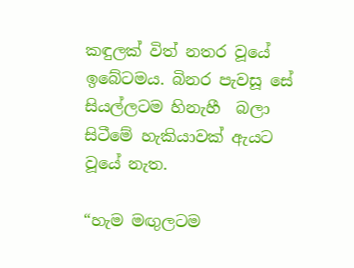කඳුලක් විත් නතර වූයේ ඉබේටමය. බිනර පැවසූ සේ සියල්ලටම හිනැහී  බලා සිටීමේ හැකියාවක් ඇයට වූයේ නැත.

“හැම මඟුලටම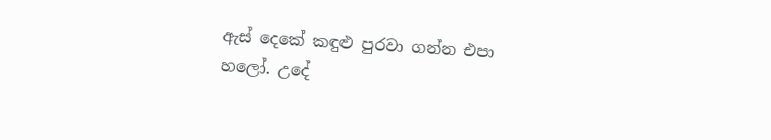ඇස් දෙකේ කඳුළු පුරවා ගන්න එපා හලෝ. උදේ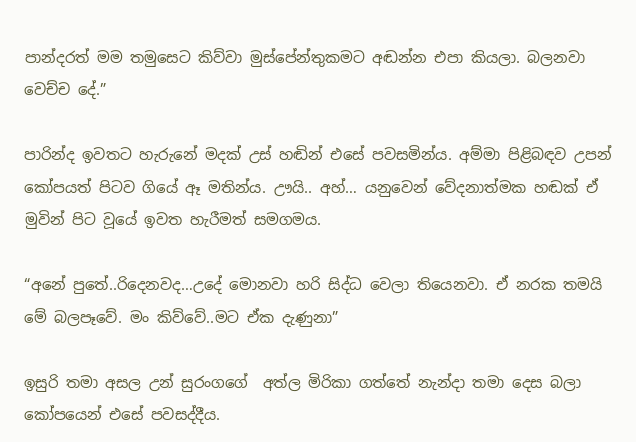පාන්දරත් මම තමුසෙට කිව්වා මුස්පේන්තුකමට අඬන්න එපා කියලා. බලනවා වෙච්ච දේ.”

පාරින්ද ඉවතට හැරුනේ මදක් උස් හඬින් එසේ පවසමින්ය. අම්මා පිළිබඳව උපන් කෝපයත් පිටව ගියේ ඈ මතින්ය. ඌයි.. අහ්… යනුවෙන් වේදනාත්මක හඬක් ඒ මුවින් පිට වූයේ ඉවත හැරීමත් සමගමය.

“අනේ පුතේ..රිදෙනවද…උදේ මොනවා හරි සිද්ධ වෙලා තියෙනවා. ඒ නරක තමයි මේ බලපෑවේ. මං කිව්වේ..මට ඒක දැණුනා”

ඉසුරි තමා අසල උන් සුරංගගේ  අත්ල මිරිකා ගත්තේ නැන්දා තමා දෙස බලා කෝපයෙන් එසේ පවසද්දීය.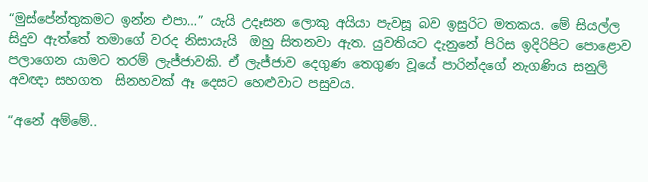“මුස්පේන්තුකමට ඉන්න එපා…” යැයි උදෑසන ලොකු අයියා පැවසූ බව ඉසුරිට මතකය. මේ සියල්ල සිදුව ඇත්තේ තමාගේ වරද නිසායැයි  ඔහු සිතනවා ඇත. යුවතියට දැනුනේ පිරිස ඉදිරිපිට පොළොව පලාගෙන යාමට තරම් ලැජ්ජාවකි. ඒ ලැජ්ජාව දෙගුණ තෙගුණ වූයේ පාරින්දගේ නැගණිය සනුලි  අවඥා සහගත  සිනහවක් ඈ දෙසට හෙළුවාට පසුවය.

“අනේ අම්මේ..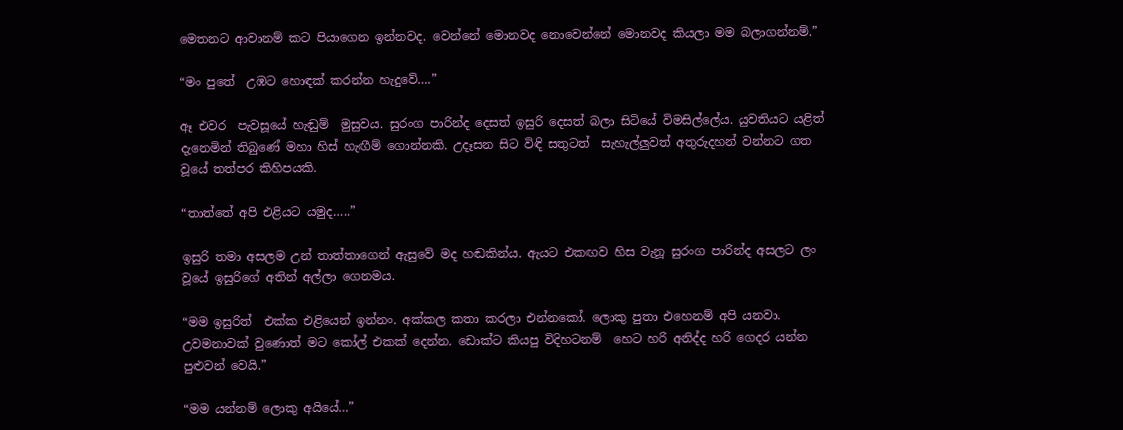මෙතනට ආවානම් කට පියාගෙන ඉන්නවද. වෙන්නේ මොනවද නොවෙන්නේ මොනවද කියලා මම බලාගන්නම්.”

“මං පුතේ  උඹට හොඳක් කරන්න හැදුවේ….”

ඈ එවර  පැවසූයේ හැඬුම්  මුසුවය. සුරංග පාරින්ද දෙසත් ඉසුරි දෙසත් බලා සිටියේ විමසිල්ලේය. යුවතියට යළිත් දැනෙමින් තිබුණේ මහා හිස් හැඟීම් ගොන්නකි. උදෑසන සිට විඳි සතුටත්  සැහැල්ලුවත් අතුරුදහන් වන්නට ගත වූයේ තත්පර කිහිපයකි.

“තාත්තේ අපි එළියට යමුද…..”

ඉසුරි තමා අසලම උන් තාත්තාගෙන් ඇසුවේ මද හඬකින්ය. ඇයට එකඟව හිස වැනූ සුරංග පාරින්ද අසලට ලං වූයේ ඉසුරිගේ අතින් අල්ලා ගෙනමය.

“මම ඉසුරිත්  එක්ක එළියෙන් ඉන්නං. අක්කල කතා කරලා එන්නකෝ. ලොකු පුතා එහෙනම් අපි යනවා. උවමනාවක් වුණොත් මට කෝල් එකක් දෙන්න. ඩොක්ට කියපු විදිහටනම්  හෙට හරි අනිද්ද හරි ගෙදර යන්න පුළුවන් වෙයි.”

“මම යන්නම් ලොකු අයියේ…”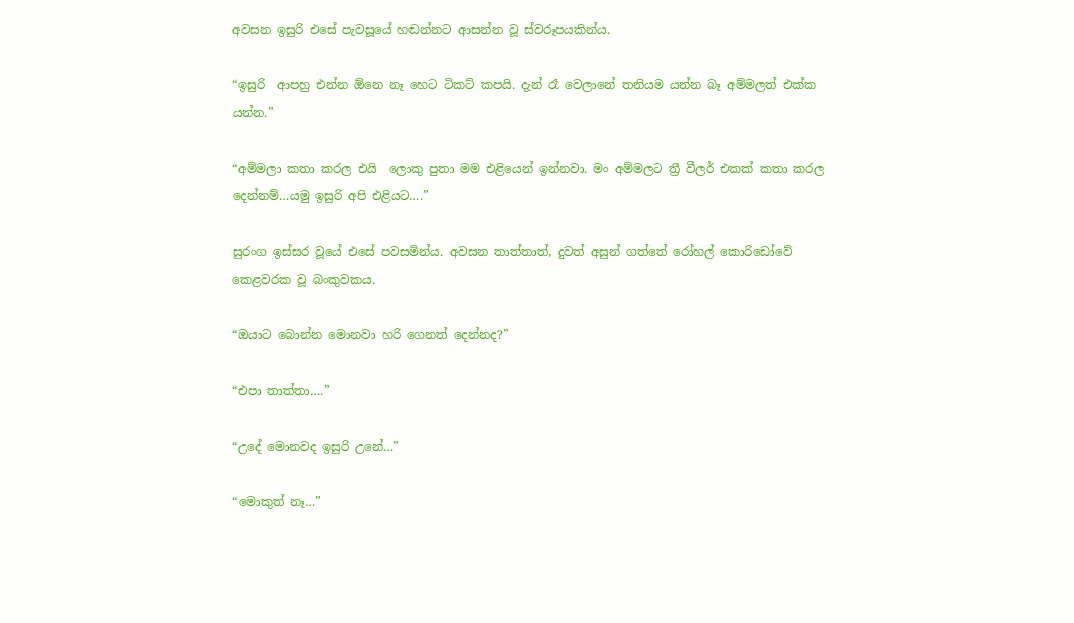අවසන ඉසුරි එසේ පැවසූයේ හඬන්නට ආසන්න වූ ස්වරූපයකින්ය.

“ඉසුරි  ආපහු එන්න ඕනෙ නෑ හෙට ටිකට් කපයි. දැන් රෑ වෙලානේ තනියම යන්න බෑ අම්මලත් එක්ක යන්න.”

“අම්මලා කතා කරල එයි  ලොකු පුතා මම එළියෙන් ඉන්නවා. මං අම්මලට ත්‍රී වීලර් එකක් කතා කරල දෙන්නම්…යමු ඉසුරි අපි එළියට….”

සුරංග ඉස්සර වූයේ එසේ පවසමින්ය. අවසන තාත්තාත්, දුවත් අසුන් ගත්තේ රෝහල් කොරිඩෝවේ කෙළවරක වූ බංකුවකය.

“ඔයාට බොන්න මොනවා හරි ගෙනත් දෙන්නද?”

“එපා තාත්තා….”

“උදේ මොනවද ඉසුරි උනේ…”

“මොකුත් නෑ…”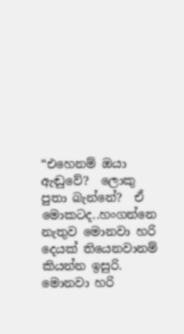“එහෙනම් ඔයා ඇඬුවේ?  ලොකු පුතා බැන්නේ?  ඒ මොකටද..හංගන්නෙ නැතුව මොනවා හරි දෙයක් තියෙනවානම් කියන්න ඉසුරි. මොනවා හරි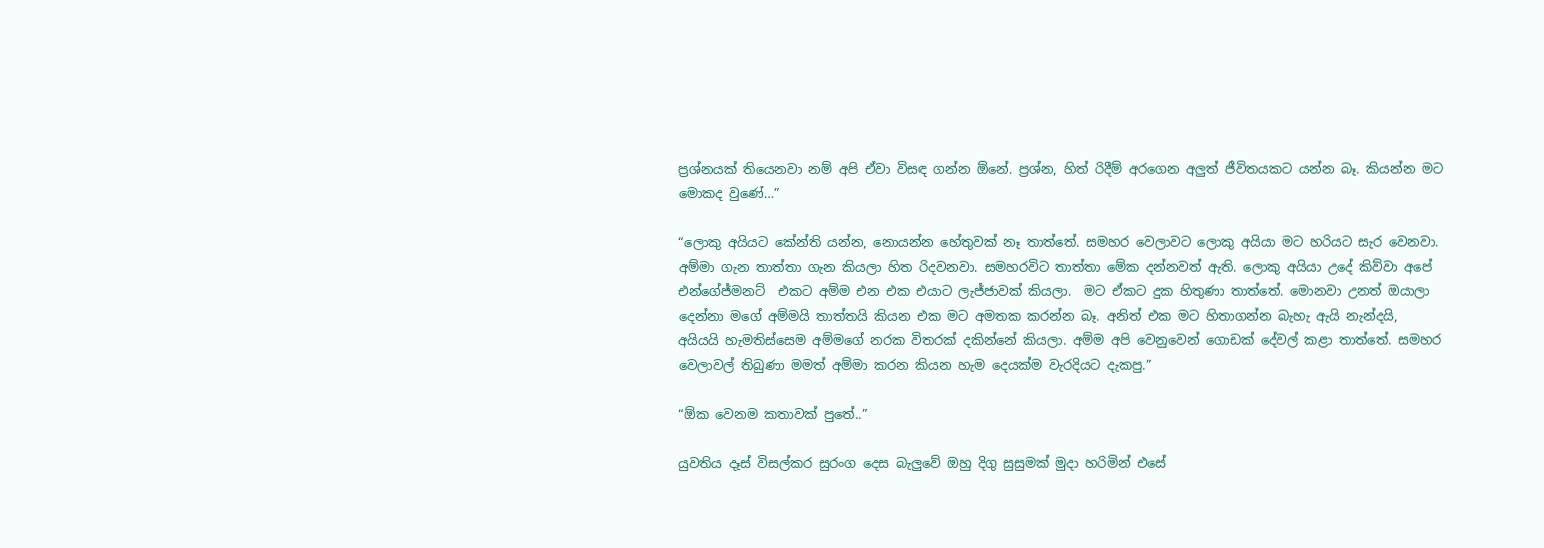ප්‍රශ්නයක් තියෙනවා නම් අපි ඒවා විසඳ ගන්න ඕනේ. ප්‍රශ්න, හිත් රිදීම් අරගෙන අලුත් ජීවිතයකට යන්න බෑ. කියන්න මට මොකද වුණේ…”

“ලොකු අයියට කේන්ති යන්න, නොයන්න හේතුවක් නෑ තාත්තේ. සමහර වෙලාවට ලොකු අයියා මට හරියට සැර වෙනවා. අම්මා ගැන තාත්තා ගැන කියලා හිත රිදවනවා. සමහරවිට තාත්තා මේක දන්නවත් ඇති. ලොකු අයියා උදේ කිව්වා අපේ එන්ගේජ්මනට්  එකට අම්ම එන එක එයාට ලැජ්ජාවක් කියලා.  මට ඒකට දුක හිතුණා තාත්තේ. මොනවා උනත් ඔයාලා දෙන්නා මගේ අම්මයි තාත්තයි කියන එක මට අමතක කරන්න බෑ. අනිත් එක මට හිතාගන්න බැහැ ඇයි නැන්දයි, අයියයි හැමතිස්සෙම අම්මගේ නරක විතරක් දකින්නේ කියලා. අම්ම අපි වෙනුවෙන් ගොඩක් දේවල් කළා තාත්තේ. සමහර වෙලාවල් තිබුණා මමත් අම්මා කරන කියන හැම දෙයක්ම වැරදියට දැකපු.”

“ඕක වෙනම කතාවක් පුතේ..”

යුවතිය දෑස් විසල්කර සුරංග දෙස බැලුවේ ඔහු දිගු සුසුමක් මුදා හරිමින් එසේ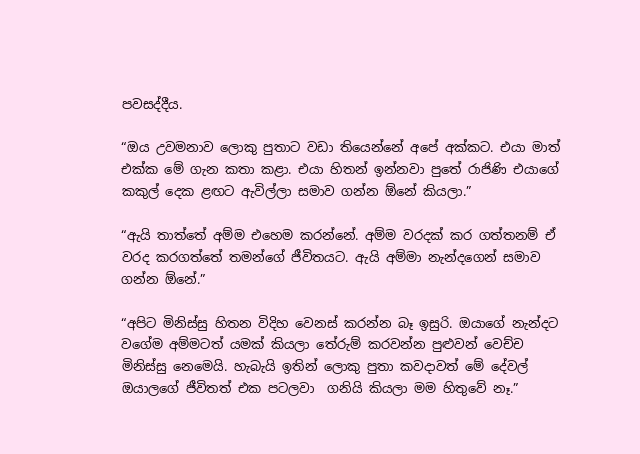පවසද්දීය.

“ඔය උවමනාව ලොකු පුතාට වඩා තියෙන්නේ අපේ අක්කට. එයා මාත් එක්ක මේ ගැන කතා කළා. එයා හිතන් ඉන්නවා පුතේ රාජිණි එයාගේ කකුල් දෙක ළඟට ඇවිල්ලා සමාව ගන්න ඕනේ කියලා.”

“ඇයි තාත්තේ අම්ම එහෙම කරන්නේ. අම්ම වරදක් කර ගත්තනම් ඒ වරද කරගත්තේ තමන්ගේ ජීවිතයට. ඇයි අම්මා නැන්දගෙන් සමාව ගන්න ඕනේ.”

“අපිට මිනිස්සු හිතන විදිහ වෙනස් කරන්න බෑ ඉසුරි. ඔයාගේ නැන්දට  වගේම අම්මටත් යමක් කියලා තේරුම් කරවන්න පුළුවන් වෙච්ච මිනිස්සු නෙමෙයි. හැබැයි ඉතින් ලොකු පුතා කවදාවත් මේ දේවල් ඔයාලගේ ජීවිතත් එක පටලවා  ගනියි කියලා මම හිතුවේ නෑ.”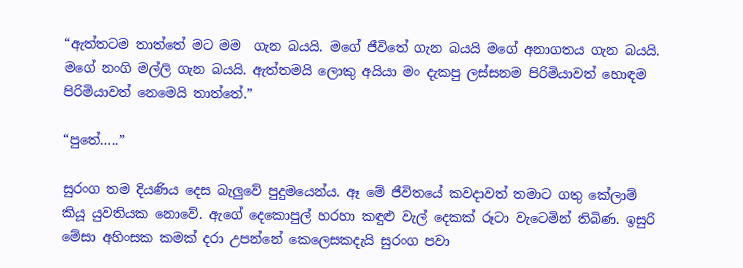“ඇත්තටම තාත්තේ මට මම  ගැන බයයි. මගේ ජීවිතේ ගැන බයයි මගේ අනාගතය ගැන බයයි. මගේ නංගි මල්ලි ගැන බයයි. ඇත්තමයි ලොකු අයියා මං දැකපු ලස්සනම පිරිමියාවත් හොඳම පිරිමියාවත් නෙමෙයි තාත්තේ.”

“පුතේ…..”

සුරංග තම දියණිය දෙස බැලුවේ පුදුමයෙන්ය. ඈ මේ ජීවිතයේ කවදාවත් තමාට ගතු කේලාම් කියූ යුවතියක නොවේ. ඇගේ දෙකොපුල් හරහා කඳුළු වැල් දෙකක් රූටා වැටෙමින් තිබිණ. ඉසුරි  මේසා අහිංසක කමක් දරා උපන්නේ කෙලෙසකදැයි සුරංග පවා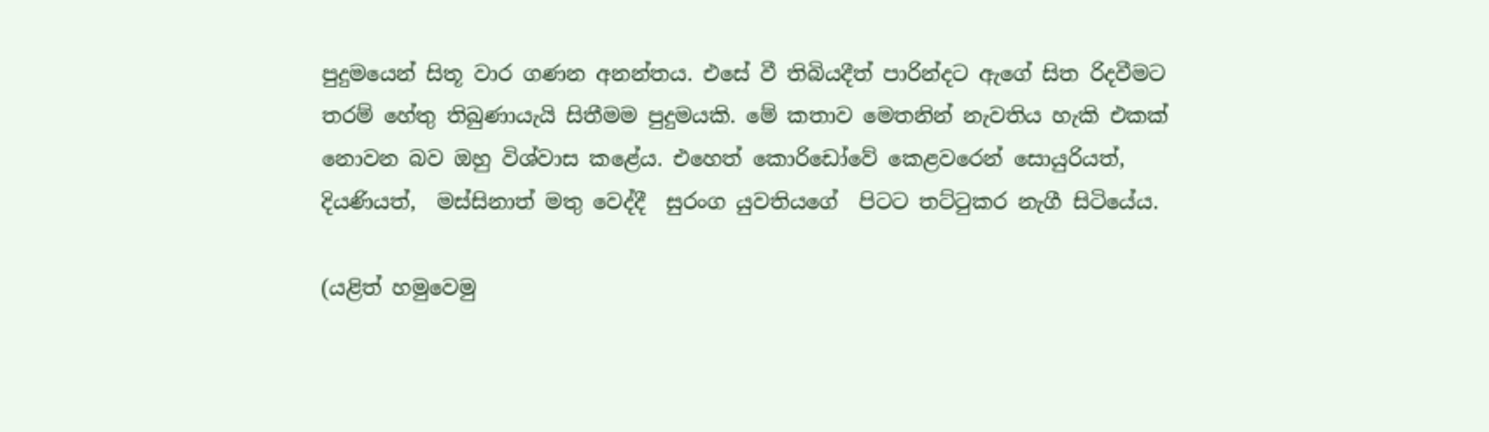පුදුමයෙන් සිතූ වාර ගණන අනන්තය. එසේ වී තිබියදීත් පාරින්දට ඇගේ සිත රිදවීමට තරම් හේතු තිබුණායැයි සිතීමම පුදුමයකි. මේ කතාව මෙතනින් නැවතිය හැකි එකක් නොවන බව ඔහු විශ්වාස කළේය. එහෙත් කොරිඩෝවේ කෙළවරෙන් සොයුරියත්,  දියණියත්,  මස්සිනාත් මතු වෙද්දී  සුරංග යුවතියගේ  පිටට තට්ටුකර නැගී සිටියේය.

(යළිත් හමුවෙමු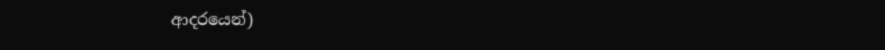ආදරයෙන්)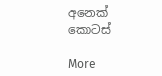අනෙක් කොටස්

More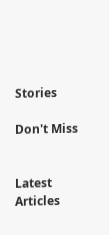Stories

Don't Miss


Latest Articles